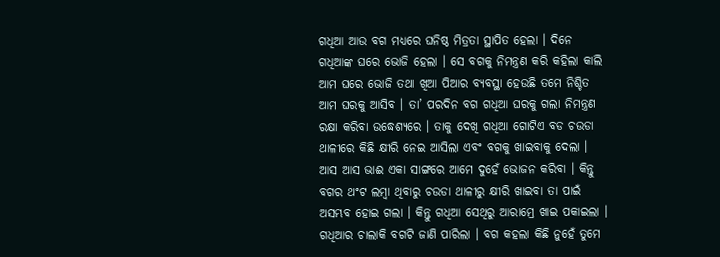ଗଧିଆ ଆଉ ବଗ ମଧ୍ୟରେ ଘନିଷ୍ଠ ମିତ୍ରତା ସ୍ଥାପିତ ହେଲା । ଦିନେ ଗଧିଆଙ୍କ ଘରେ ଭୋଜି ହେଲା । ସେ ବଗକୁ ନିମନ୍ତ୍ରଣ କରି କହିଲା କାଲି ଆମ ଘରେ ଭୋଜି ତଥା ଖିଆ ପିଆର ବ୍ୟବସ୍ଥା ହେଉଛି ତମେ ନିଶ୍ଚିତ ଆମ ଘରକୁ ଆସିବ । ତା’ ପରଦିନ ବଗ ଗଧିଆ ଘରକୁ ଗଲା ନିମନ୍ତ୍ରଣ ରକ୍ଷା କରିବା ଉଦ୍ଧେଶ୍ୟରେ । ତାକୁ ଦେଖି ଗଧିଆ ଗୋଟିଏ ବଡ ଚଉଡା ଥାଳୀରେ କିଛି କ୍ଷୀରି ନେଇ ଆସିଲା ଏବଂ ବଗକୁ ଖାଇବାକୁ ଦେଲା । ଆସ ଆସ ଭାଈ ଏକା ସାଙ୍ଗରେ ଆମେ ଦୁହେଁ ଭୋଜନ କରିବା । କିନ୍ତୁ ବଗର ଥଂଟ ଲମ୍ବା ଥିବାରୁ ଚଉଡା ଥାଳୀରୁ କ୍ଷୀରି ଖାଇବା ତା ପାଇଁ ଅସମ୍ଭବ ହୋଇ ଗଲା । କିନ୍ତୁ ଗଧିଆ ସେଥିରୁ ଆରାମ୍ରେ ଖାଇ ପକାଇଲା । ଗଧିଆର ଚାଲାକି ବଗଟି ଜାଣି ପାରିଲା । ବଗ କହଲା କିଛି ନୁହେଁ ତୁମେ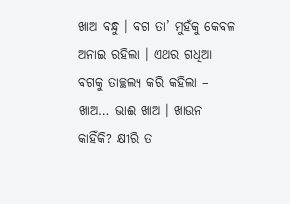ଖାଅ ବନ୍ଧୁ । ବଗ ତା’ ମୁହଁକୁ କେବଳ ଅନାଇ ରହିଲା । ଏଥର ଗଧିଆ ବଗକୁ ତାଚ୍ଛଲ୍ୟ କରି କହିଲା – ଖାଅ… ଭାଈ ଖାଅ । ଖାଉନ କାହିଁକି? କ୍ଷୀରି ତ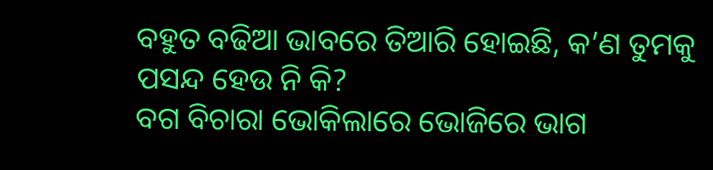ବହୁତ ବଢିଆ ଭାବରେ ତିଆରି ହୋଇଛି, କ’ଣ ତୁମକୁ ପସନ୍ଦ ହେଉ ନି କି?
ବଗ ବିଚାରା ଭୋକିଲାରେ ଭୋଜିରେ ଭାଗ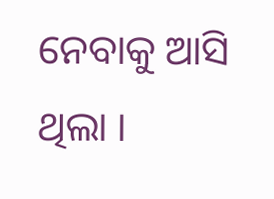ନେବାକୁ ଆସି ଥିଲା ।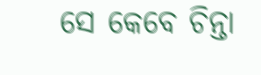ସେ କେବେ ଚିନ୍ତା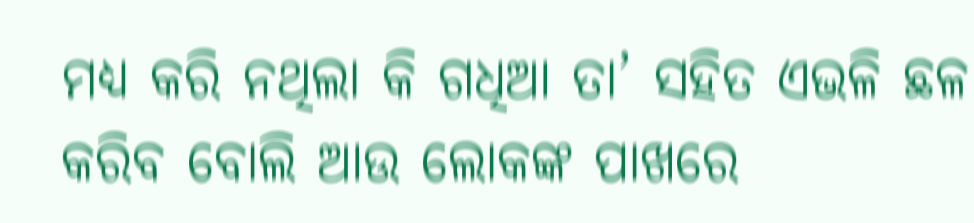ମଧ୍ୟ କରି ନଥିଲା କି ଗଧିଆ ତା’ ସହିତ ଏଭଳି ଛଳ କରିବ ବୋଲି ଆଉ ଲୋକଙ୍କ ପାଖରେ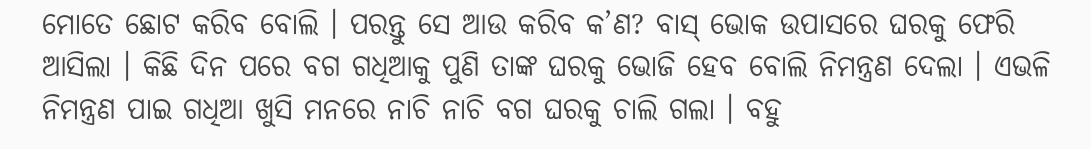ମୋତେ ଛୋଟ କରିବ ବୋଲି । ପରନ୍ତୁ ସେ ଆଉ କରିବ କ’ଣ? ବାସ୍ ଭୋକ ଉପାସରେ ଘରକୁ ଫେରି ଆସିଲା । କିଛି ଦିନ ପରେ ବଗ ଗଧିଆକୁ ପୁଣି ତାଙ୍କ ଘରକୁ ଭୋଜି ହେବ ବୋଲି ନିମନ୍ତ୍ରଣ ଦେଲା । ଏଭଳି ନିମନ୍ତ୍ରଣ ପାଇ ଗଧିଆ ଖୁସି ମନରେ ନାଚି ନାଚି ବଗ ଘରକୁ ଚାଲି ଗଲା । ବହୁ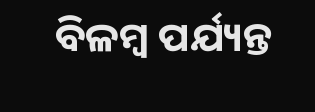ବିଳମ୍ବ ପର୍ଯ୍ୟନ୍ତ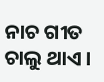ନାଚ ଗୀତ ଚାଲୁ ଥାଏ ।